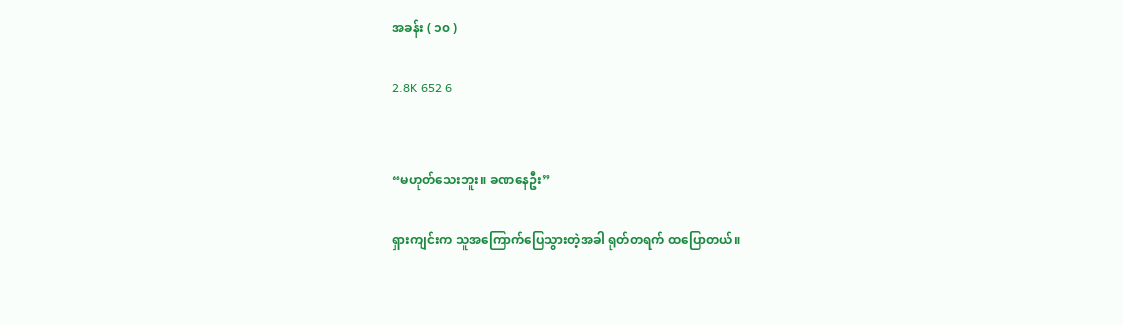အခန်း ( ၁၀ )

2.8K 652 6


“မဟုတ်သေးဘူး။ ခဏနေဦး”

ရှားကျင်းက သူအကြောက်ပြေသွားတဲ့အခါ ရုတ်တရက် ထပြောတယ်။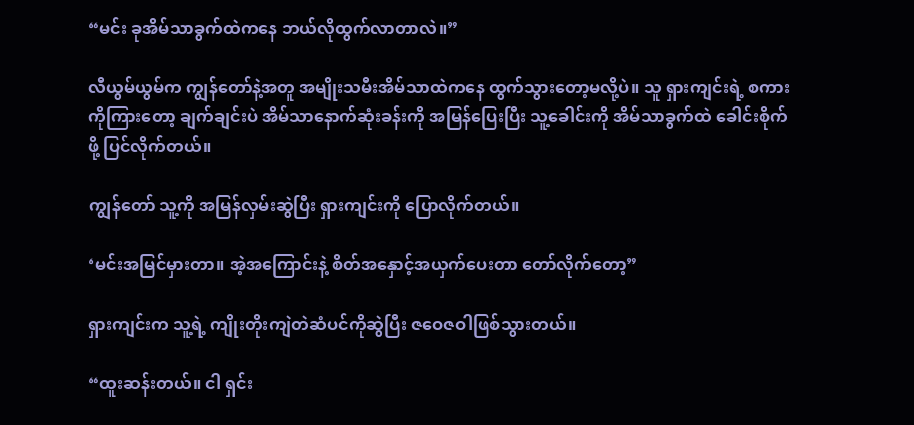“မင်း ခုအိမ်သာခွက်ထဲကနေ ဘယ်လိုထွက်လာတာလဲ။”

လီယွမ်ယွမ်က ကျွန်တော်နဲ့အတူ အမျိုးသမီးအိမ်သာထဲကနေ ထွက်သွားတော့မလို့ပဲ။ သူ ရှားကျင်းရဲ့ စကားကိုကြားတော့ ချက်ချင်းပဲ အိမ်သာနောက်ဆုံးခန်းကို အမြန်ပြေးပြီး သူ့ခေါင်းကို အိမ်သာခွက်ထဲ ခေါင်းစိုက်ဖို့ ပြင်လိုက်တယ်။

ကျွန်တော် သူ့ကို အမြန်လှမ်းဆွဲပြီး ရှားကျင်းကို ပြောလိုက်တယ်။

‘မင်းအမြင်မှားတာ။ အဲ့အကြောင်းနဲ့ စိတ်အနှောင့်အယှက်ပေးတာ တော်လိုက်တော့”

ရှားကျင်းက သူ့ရဲ့ ကျိုးတိုးကျဲတဲဆံပင်ကိုဆွဲပြီး ဇဝေဇဝါဖြစ်သွားတယ်။

“ထူးဆန်းတယ်။ ငါ ရှင်း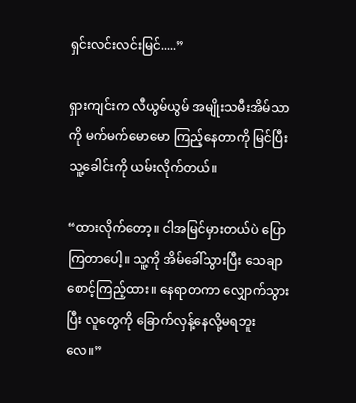ရှင်းလင်းလင်းမြင်.....”

ရှားကျင်းက လီယွမ်ယွမ် အမျိုးသမီးအိမ်သာကို မက်မက်မောမော ကြည့်နေတာကို မြင်ပြီး သူ့ခေါင်းကို ယမ်းလိုက်တယ်။

“ထားလိုက်တော့။ ငါအမြင်မှားတယ်ပဲ ပြောကြတာပေါ့။ သူ့ကို အိမ်ခေါ်သွားပြီး သေချာစောင့်ကြည့်ထား။ နေရာတကာ လျှောက်သွားပြီး လူတွေကို ခြောက်လှန့်နေလို့မရဘူးလေ။”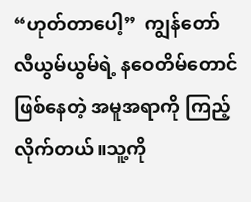“ဟုတ်တာပေါ့”  ကျွန်တော် လီယွမ်ယွမ်ရဲ့ နဝေတိမ်တောင်ဖြစ်နေတဲ့ အမူအရာကို ကြည့်လိုက်တယ်။သူ့ကို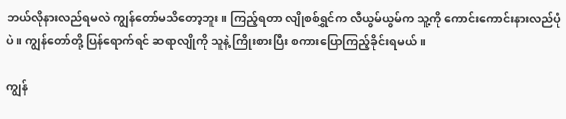ဘယ်လိုနားလည်ရမလဲ ကျွန်တော်မသိတော့ဘူး။ ကြည့်ရတာ လျိုစစ်ရွှင်က လီယွမ်ယွမ်က သူ့ကို ကောင်းကောင်းနားလည်ပုံပဲ။ ကျွန်တော်တို့ ပြန်ရောက်ရင် ဆရာလျိုကို သူနဲ့ ကြိုးစားပြီး စကားပြောကြည့်ခိုင်းရမယ်။

ကျွန်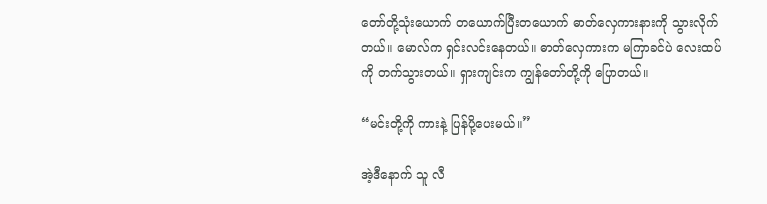တော်တို့သုံးယောက် တယောက်ပြီးတယောက် ဓာတ်လှေကားနားကို သွားလိုက်တယ်။ မောလ်က ရှင်းလင်းနေတယ်။ ဓာတ်လှေကားက မကြာခင်ပဲ လေးထပ်ကို တက်သွားတယ်။ ရှားကျင်းက ကျွန်တော်တို့ကို ပြောတယ်။

“မင်းတို့ကို ကားနဲ့ ပြန်ပို့ပေးမယ်။”

အဲ့ဒီနောက် သူ လီ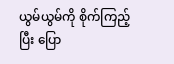ယွမ်ယွမ်ကို စိုက်ကြည့်ပြီး ပြော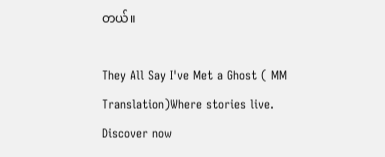တယ်။

They All Say I've Met a Ghost ( MM Translation)Where stories live. Discover now